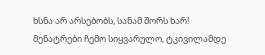ხსნა არ არსებობს, სანამ შორს ხარ!
მენატრები ჩემო სიყვარულო, ტკივილამდე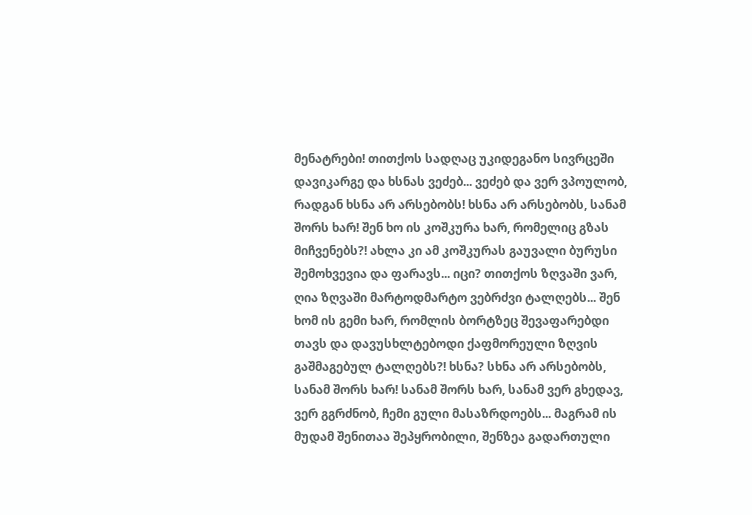მენატრები! თითქოს სადღაც უკიდეგანო სივრცეში დავიკარგე და ხსნას ვეძებ... ვეძებ და ვერ ვპოულობ, რადგან ხსნა არ არსებობს! ხსნა არ არსებობს, სანამ შორს ხარ! შენ ხო ის კოშკურა ხარ, რომელიც გზას მიჩვენებს?! ახლა კი ამ კოშკურას გაუვალი ბურუსი შემოხვევია და ფარავს... იცი? თითქოს ზღვაში ვარ, ღია ზღვაში მარტოდმარტო ვებრძვი ტალღებს... შენ ხომ ის გემი ხარ, რომლის ბორტზეც შევაფარებდი თავს და დავუსხლტებოდი ქაფმორეული ზღვის გაშმაგებულ ტალღებს?! ხსნა? სხნა არ არსებობს, სანამ შორს ხარ! სანამ შორს ხარ, სანამ ვერ გხედავ, ვერ გგრძნობ, ჩემი გული მასაზრდოებს... მაგრამ ის მუდამ შენითაა შეპყრობილი, შენზეა გადართული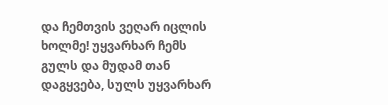და ჩემთვის ვეღარ იცლის ხოლმე! უყვარხარ ჩემს გულს და მუდამ თან დაგყვება, სულს უყვარხარ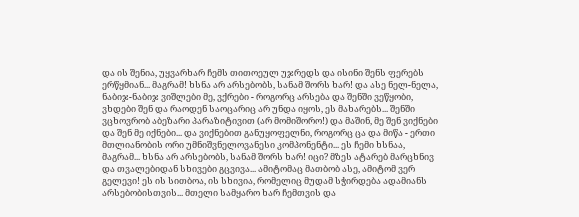და ის შენია, უყვარხარ ჩემს თითოეულ უჯრედს და ისინი შენს ფერებს ერწყმიან... მაგრამ! ხსნა არ არსებობს, სანამ შორს ხარ! და ასე ნელ-ნელა, ნაბიჯ-ნაბიჯ ვიშლები მე, ვქრები - როგორც არსება და შენში ვეწყობი, ვხდები შენ და რაოდენ საოცარიც არ უნდა იყოს, ეს მახარებს... შენში ვცხოვრობ აბეზარი პარაზიტივით (არ მომიშორო!) და მაშინ, მე შენ ვიქნები და შენ მე იქნები... და ვიქნებით განუყოფელნი, როგორც ცა და მიწა - ერთი მთლიანობის ორი უმნიშვნელოვანესი კომპონენტი... ეს ჩემი ხსნაა, მაგრამ... ხსნა არ არსებობს, სანამ შორს ხარ! იცი? მზეს ატარებ მარცხნივ და თვალებიდან სხივები გცვივა... ამიტომაც მათბობ ასე, ამიტომ ვერ გელევი! ეს ის სითბოა, ის სხივია, რომელიც მუდამ სჭირდება ადამიანს არსებობისთვის... მთელი სამყარო ხარ ჩემთვის და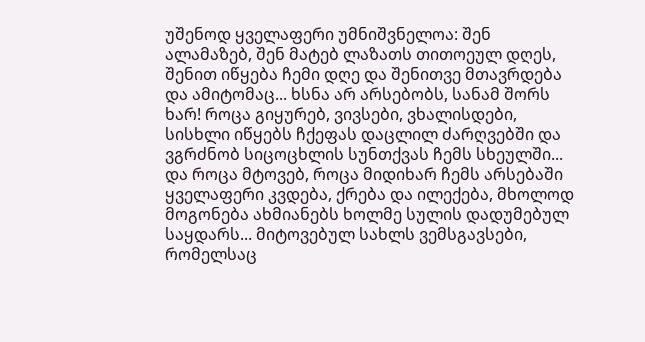უშენოდ ყველაფერი უმნიშვნელოა: შენ ალამაზებ, შენ მატებ ლაზათს თითოეულ დღეს, შენით იწყება ჩემი დღე და შენითვე მთავრდება და ამიტომაც... ხსნა არ არსებობს, სანამ შორს ხარ! როცა გიყურებ, ვივსები, ვხალისდები, სისხლი იწყებს ჩქეფას დაცლილ ძარღვებში და ვგრძნობ სიცოცხლის სუნთქვას ჩემს სხეულში... და როცა მტოვებ, როცა მიდიხარ ჩემს არსებაში ყველაფერი კვდება, ქრება და ილექება, მხოლოდ მოგონება ახმიანებს ხოლმე სულის დადუმებულ საყდარს... მიტოვებულ სახლს ვემსგავსები, რომელსაც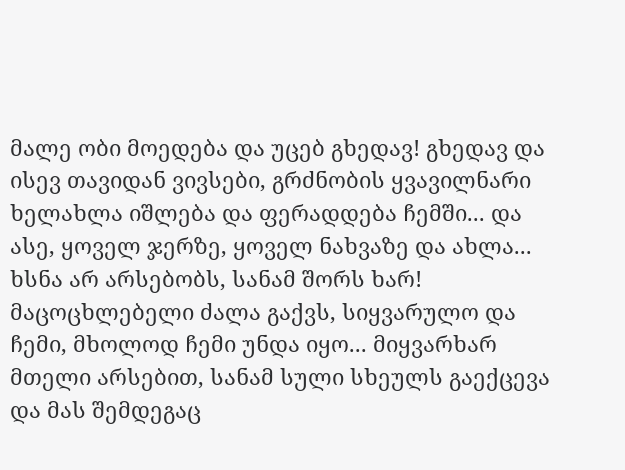მალე ობი მოედება და უცებ გხედავ! გხედავ და ისევ თავიდან ვივსები, გრძნობის ყვავილნარი ხელახლა იშლება და ფერადდება ჩემში... და ასე, ყოველ ჯერზე, ყოველ ნახვაზე და ახლა... ხსნა არ არსებობს, სანამ შორს ხარ! მაცოცხლებელი ძალა გაქვს, სიყვარულო და ჩემი, მხოლოდ ჩემი უნდა იყო... მიყვარხარ მთელი არსებით, სანამ სული სხეულს გაექცევა და მას შემდეგაც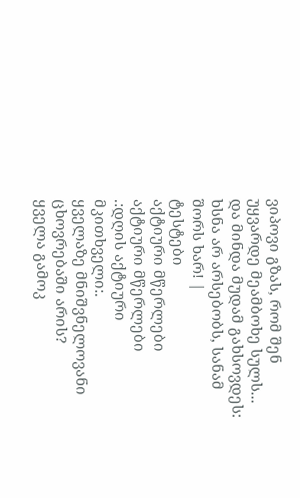ვიპოვი გზას, რომ შენ უყვარდე მეამბოხე სულს... და მინდა მუდამ გახსოვდეს: ხსნა არ არსებობს, სანამ შორს ხარ! |
ტესტები
აქტიური მწერლები
აქტიური მწერლები
.:დღის აქტიური მკითხველი:.
ყველაზე მნიშვნელოვანი ცხოვრებაში არის?
ყველა გამოკ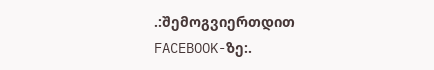.:შემოგვიერთდით FACEBOOK-ზე:.